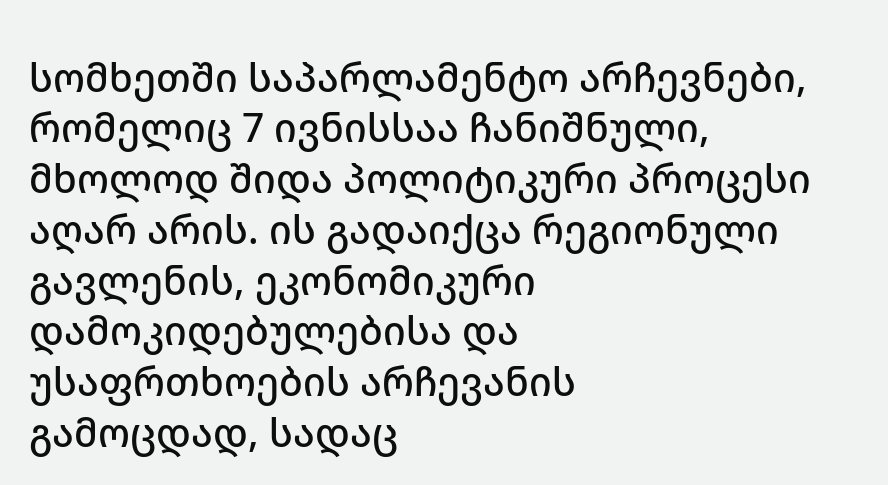სომხეთში საპარლამენტო არჩევნები, რომელიც 7 ივნისსაა ჩანიშნული, მხოლოდ შიდა პოლიტიკური პროცესი აღარ არის. ის გადაიქცა რეგიონული გავლენის, ეკონომიკური დამოკიდებულებისა და უსაფრთხოების არჩევანის გამოცდად, სადაც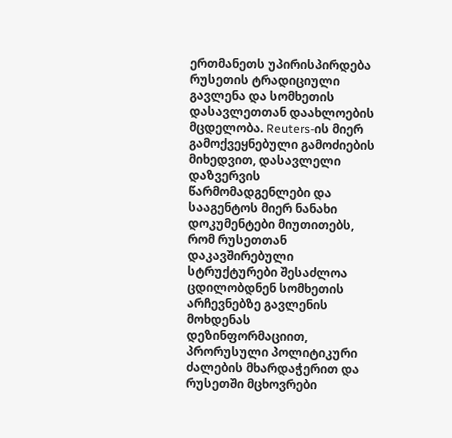ერთმანეთს უპირისპირდება რუსეთის ტრადიციული გავლენა და სომხეთის დასავლეთთან დაახლოების მცდელობა. Reuters-ის მიერ გამოქვეყნებული გამოძიების მიხედვით, დასავლელი დაზვერვის წარმომადგენლები და სააგენტოს მიერ ნანახი დოკუმენტები მიუთითებს, რომ რუსეთთან დაკავშირებული სტრუქტურები შესაძლოა ცდილობდნენ სომხეთის არჩევნებზე გავლენის მოხდენას დეზინფორმაციით, პრორუსული პოლიტიკური ძალების მხარდაჭერით და რუსეთში მცხოვრები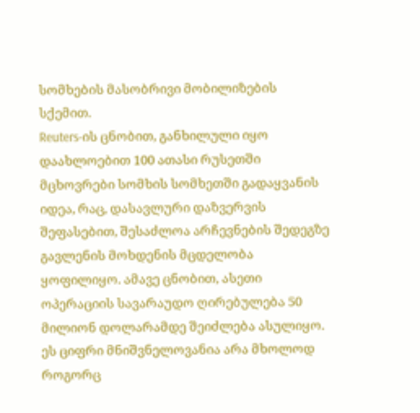სომხების მასობრივი მობილიზების სქემით.
Reuters-ის ცნობით, განხილული იყო დაახლოებით 100 ათასი რუსეთში მცხოვრები სომხის სომხეთში გადაყვანის იდეა, რაც, დასავლური დაზვერვის შეფასებით, შესაძლოა არჩევნების შედეგზე გავლენის მოხდენის მცდელობა ყოფილიყო. ამავე ცნობით, ასეთი ოპერაციის სავარაუდო ღირებულება 50 მილიონ დოლარამდე შეიძლება ასულიყო. ეს ციფრი მნიშვნელოვანია არა მხოლოდ როგორც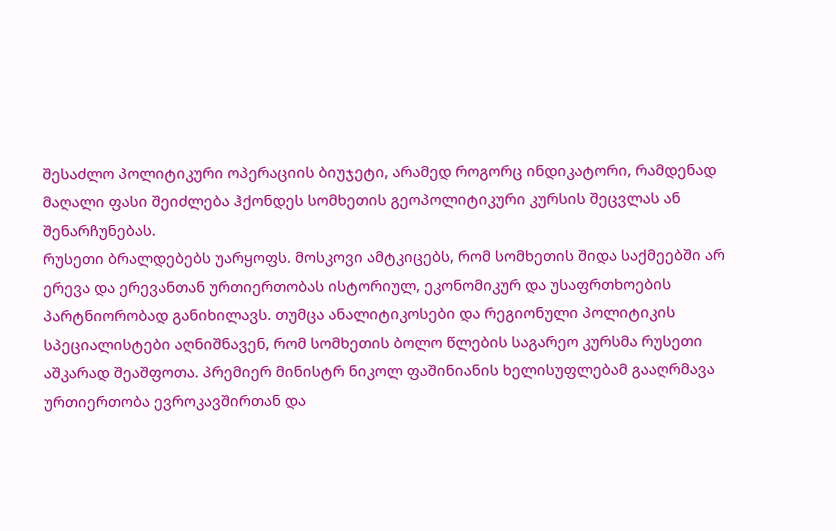შესაძლო პოლიტიკური ოპერაციის ბიუჯეტი, არამედ როგორც ინდიკატორი, რამდენად მაღალი ფასი შეიძლება ჰქონდეს სომხეთის გეოპოლიტიკური კურსის შეცვლას ან შენარჩუნებას.
რუსეთი ბრალდებებს უარყოფს. მოსკოვი ამტკიცებს, რომ სომხეთის შიდა საქმეებში არ ერევა და ერევანთან ურთიერთობას ისტორიულ, ეკონომიკურ და უსაფრთხოების პარტნიორობად განიხილავს. თუმცა ანალიტიკოსები და რეგიონული პოლიტიკის სპეციალისტები აღნიშნავენ, რომ სომხეთის ბოლო წლების საგარეო კურსმა რუსეთი აშკარად შეაშფოთა. პრემიერ მინისტრ ნიკოლ ფაშინიანის ხელისუფლებამ გააღრმავა ურთიერთობა ევროკავშირთან და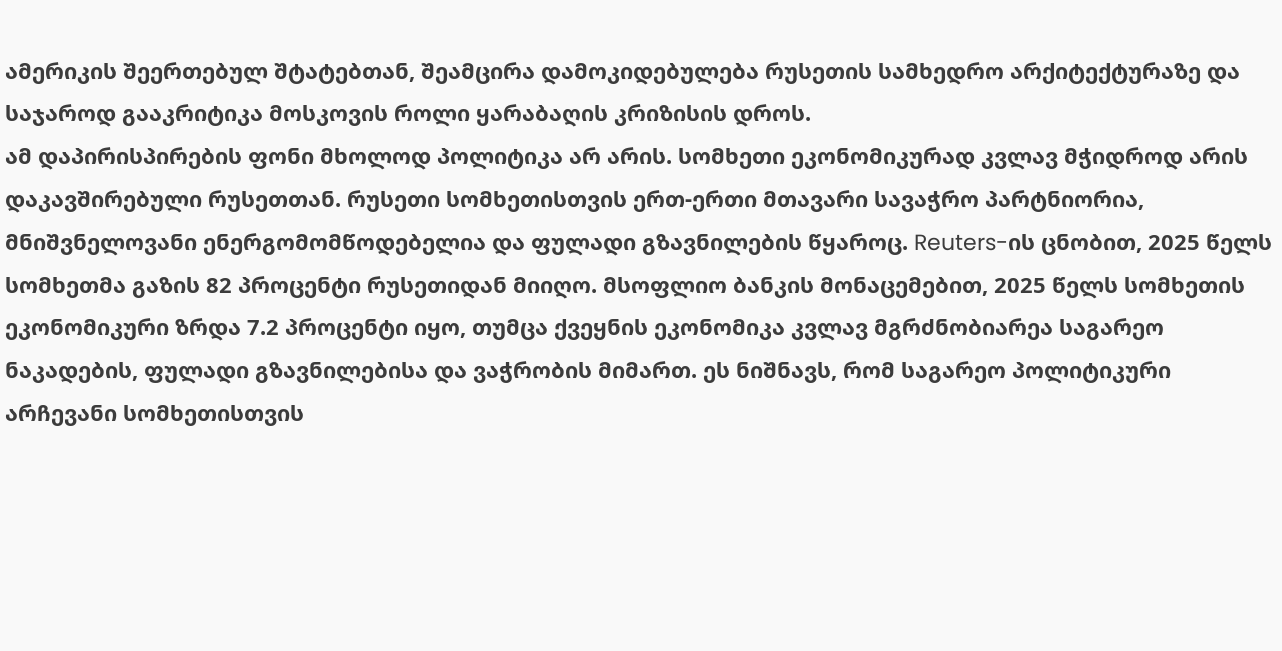ამერიკის შეერთებულ შტატებთან, შეამცირა დამოკიდებულება რუსეთის სამხედრო არქიტექტურაზე და საჯაროდ გააკრიტიკა მოსკოვის როლი ყარაბაღის კრიზისის დროს.
ამ დაპირისპირების ფონი მხოლოდ პოლიტიკა არ არის. სომხეთი ეკონომიკურად კვლავ მჭიდროდ არის დაკავშირებული რუსეთთან. რუსეთი სომხეთისთვის ერთ-ერთი მთავარი სავაჭრო პარტნიორია, მნიშვნელოვანი ენერგომომწოდებელია და ფულადი გზავნილების წყაროც. Reuters-ის ცნობით, 2025 წელს სომხეთმა გაზის 82 პროცენტი რუსეთიდან მიიღო. მსოფლიო ბანკის მონაცემებით, 2025 წელს სომხეთის ეკონომიკური ზრდა 7.2 პროცენტი იყო, თუმცა ქვეყნის ეკონომიკა კვლავ მგრძნობიარეა საგარეო ნაკადების, ფულადი გზავნილებისა და ვაჭრობის მიმართ. ეს ნიშნავს, რომ საგარეო პოლიტიკური არჩევანი სომხეთისთვის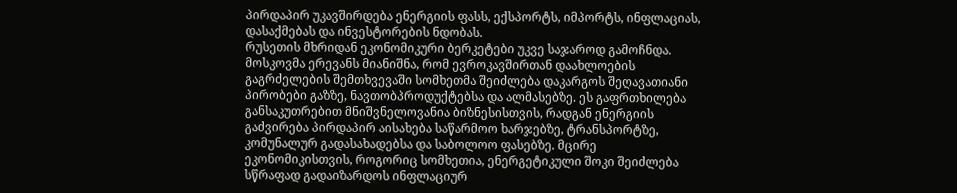პირდაპირ უკავშირდება ენერგიის ფასს, ექსპორტს, იმპორტს, ინფლაციას, დასაქმებას და ინვესტორების ნდობას.
რუსეთის მხრიდან ეკონომიკური ბერკეტები უკვე საჯაროდ გამოჩნდა. მოსკოვმა ერევანს მიანიშნა, რომ ევროკავშირთან დაახლოების გაგრძელების შემთხვევაში სომხეთმა შეიძლება დაკარგოს შეღავათიანი პირობები გაზზე, ნავთობპროდუქტებსა და ალმასებზე. ეს გაფრთხილება განსაკუთრებით მნიშვნელოვანია ბიზნესისთვის, რადგან ენერგიის გაძვირება პირდაპირ აისახება საწარმოო ხარჯებზე, ტრანსპორტზე, კომუნალურ გადასახადებსა და საბოლოო ფასებზე. მცირე ეკონომიკისთვის, როგორიც სომხეთია, ენერგეტიკული შოკი შეიძლება სწრაფად გადაიზარდოს ინფლაციურ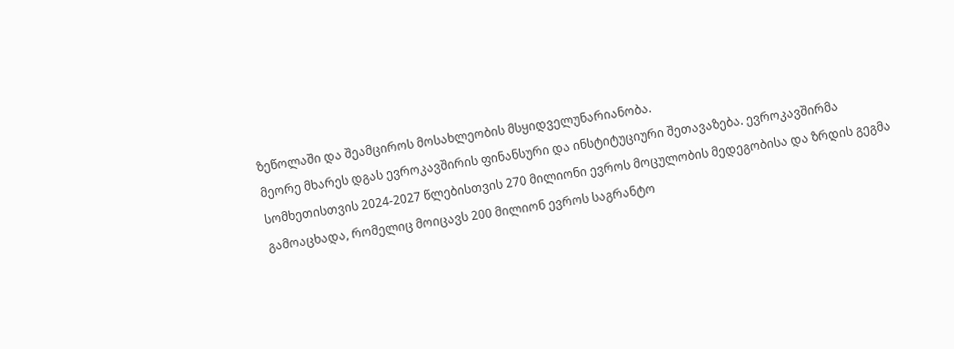ზეწოლაში და შეამციროს მოსახლეობის მსყიდველუნარიანობა.
მეორე მხარეს დგას ევროკავშირის ფინანსური და ინსტიტუციური შეთავაზება. ევროკავშირმა სომხეთისთვის 2024-2027 წლებისთვის 270 მილიონი ევროს მოცულობის მედეგობისა და ზრდის გეგმა გამოაცხადა, რომელიც მოიცავს 200 მილიონ ევროს საგრანტო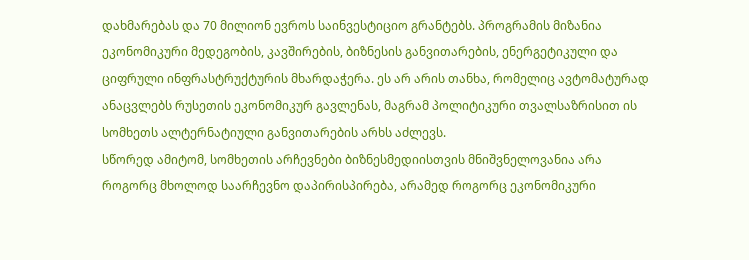დახმარებას და 70 მილიონ ევროს საინვესტიციო გრანტებს. პროგრამის მიზანია ეკონომიკური მედეგობის, კავშირების, ბიზნესის განვითარების, ენერგეტიკული და ციფრული ინფრასტრუქტურის მხარდაჭერა. ეს არ არის თანხა, რომელიც ავტომატურად ანაცვლებს რუსეთის ეკონომიკურ გავლენას, მაგრამ პოლიტიკური თვალსაზრისით ის სომხეთს ალტერნატიული განვითარების არხს აძლევს.
სწორედ ამიტომ, სომხეთის არჩევნები ბიზნესმედიისთვის მნიშვნელოვანია არა როგორც მხოლოდ საარჩევნო დაპირისპირება, არამედ როგორც ეკონომიკური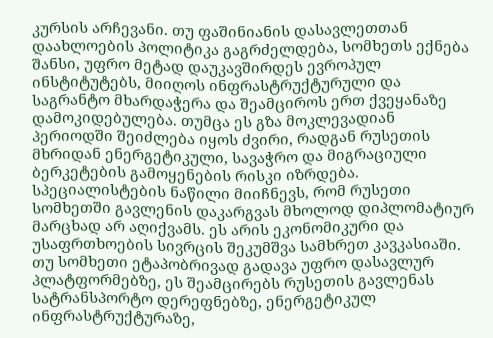კურსის არჩევანი. თუ ფაშინიანის დასავლეთთან დაახლოების პოლიტიკა გაგრძელდება, სომხეთს ექნება შანსი, უფრო მეტად დაუკავშირდეს ევროპულ ინსტიტუტებს, მიიღოს ინფრასტრუქტურული და საგრანტო მხარდაჭერა და შეამციროს ერთ ქვეყანაზე დამოკიდებულება. თუმცა ეს გზა მოკლევადიან პერიოდში შეიძლება იყოს ძვირი, რადგან რუსეთის მხრიდან ენერგეტიკული, სავაჭრო და მიგრაციული ბერკეტების გამოყენების რისკი იზრდება.
სპეციალისტების ნაწილი მიიჩნევს, რომ რუსეთი სომხეთში გავლენის დაკარგვას მხოლოდ დიპლომატიურ მარცხად არ აღიქვამს. ეს არის ეკონომიკური და უსაფრთხოების სივრცის შეკუმშვა სამხრეთ კავკასიაში. თუ სომხეთი ეტაპობრივად გადავა უფრო დასავლურ პლატფორმებზე, ეს შეამცირებს რუსეთის გავლენას სატრანსპორტო დერეფნებზე, ენერგეტიკულ ინფრასტრუქტურაზე,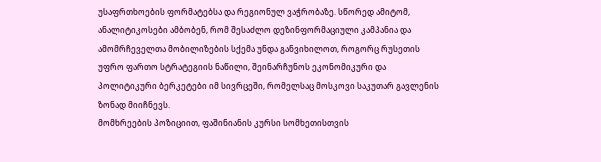უსაფრთხოების ფორმატებსა და რეგიონულ ვაჭრობაზე. სწორედ ამიტომ, ანალიტიკოსები ამბობენ, რომ შესაძლო დეზინფორმაციული კამპანია და ამომრჩეველთა მობილიზების სქემა უნდა განვიხილოთ, როგორც რუსეთის უფრო ფართო სტრატეგიის ნაწილი, შეინარჩუნოს ეკონომიკური და პოლიტიკური ბერკეტები იმ სივრცეში, რომელსაც მოსკოვი საკუთარ გავლენის ზონად მიიჩნევს.
მომხრეების პოზიციით, ფაშინიანის კურსი სომხეთისთვის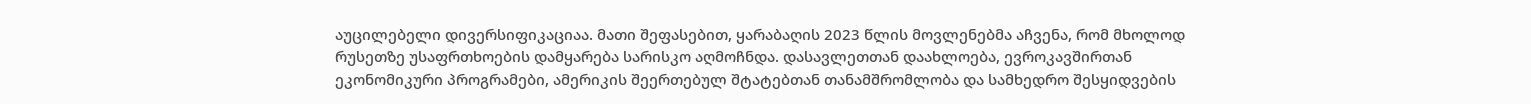აუცილებელი დივერსიფიკაციაა. მათი შეფასებით, ყარაბაღის 2023 წლის მოვლენებმა აჩვენა, რომ მხოლოდ რუსეთზე უსაფრთხოების დამყარება სარისკო აღმოჩნდა. დასავლეთთან დაახლოება, ევროკავშირთან ეკონომიკური პროგრამები, ამერიკის შეერთებულ შტატებთან თანამშრომლობა და სამხედრო შესყიდვების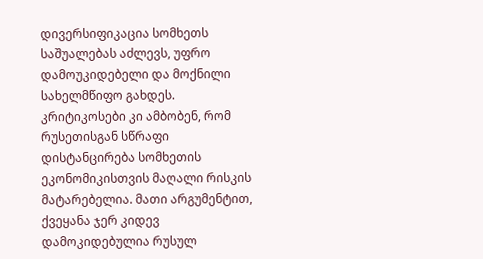დივერსიფიკაცია სომხეთს საშუალებას აძლევს, უფრო დამოუკიდებელი და მოქნილი სახელმწიფო გახდეს.
კრიტიკოსები კი ამბობენ, რომ რუსეთისგან სწრაფი დისტანცირება სომხეთის ეკონომიკისთვის მაღალი რისკის მატარებელია. მათი არგუმენტით, ქვეყანა ჯერ კიდევ დამოკიდებულია რუსულ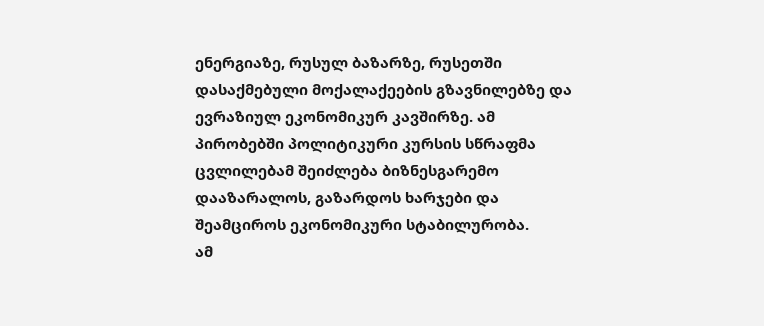ენერგიაზე, რუსულ ბაზარზე, რუსეთში დასაქმებული მოქალაქეების გზავნილებზე და ევრაზიულ ეკონომიკურ კავშირზე. ამ პირობებში პოლიტიკური კურსის სწრაფმა ცვლილებამ შეიძლება ბიზნესგარემო დააზარალოს, გაზარდოს ხარჯები და შეამციროს ეკონომიკური სტაბილურობა.
ამ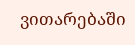ვითარებაში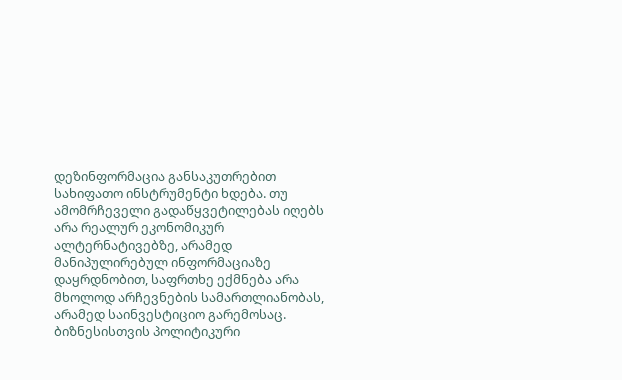დეზინფორმაცია განსაკუთრებით სახიფათო ინსტრუმენტი ხდება. თუ ამომრჩეველი გადაწყვეტილებას იღებს არა რეალურ ეკონომიკურ ალტერნატივებზე, არამედ მანიპულირებულ ინფორმაციაზე დაყრდნობით, საფრთხე ექმნება არა მხოლოდ არჩევნების სამართლიანობას, არამედ საინვესტიციო გარემოსაც. ბიზნესისთვის პოლიტიკური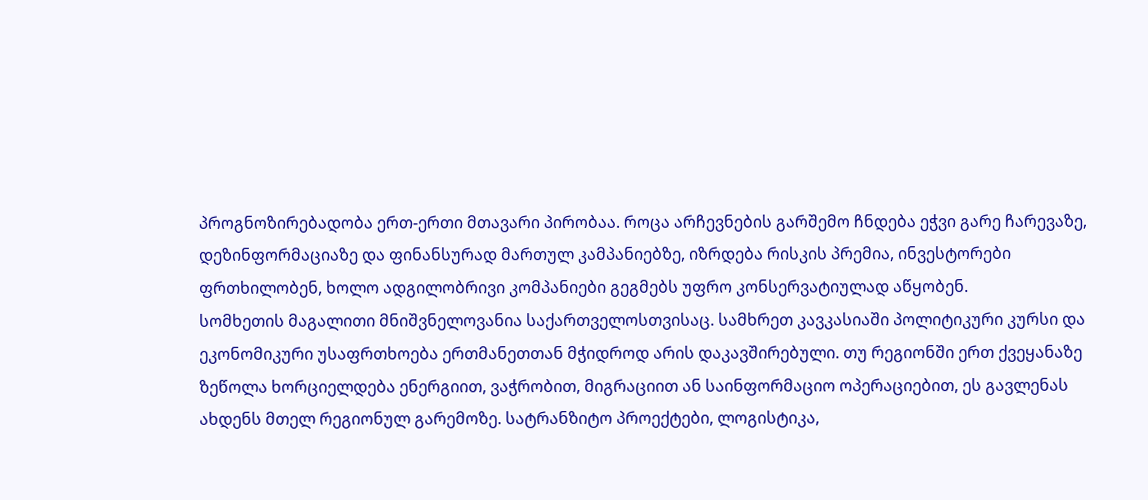პროგნოზირებადობა ერთ-ერთი მთავარი პირობაა. როცა არჩევნების გარშემო ჩნდება ეჭვი გარე ჩარევაზე, დეზინფორმაციაზე და ფინანსურად მართულ კამპანიებზე, იზრდება რისკის პრემია, ინვესტორები ფრთხილობენ, ხოლო ადგილობრივი კომპანიები გეგმებს უფრო კონსერვატიულად აწყობენ.
სომხეთის მაგალითი მნიშვნელოვანია საქართველოსთვისაც. სამხრეთ კავკასიაში პოლიტიკური კურსი და ეკონომიკური უსაფრთხოება ერთმანეთთან მჭიდროდ არის დაკავშირებული. თუ რეგიონში ერთ ქვეყანაზე ზეწოლა ხორციელდება ენერგიით, ვაჭრობით, მიგრაციით ან საინფორმაციო ოპერაციებით, ეს გავლენას ახდენს მთელ რეგიონულ გარემოზე. სატრანზიტო პროექტები, ლოგისტიკა,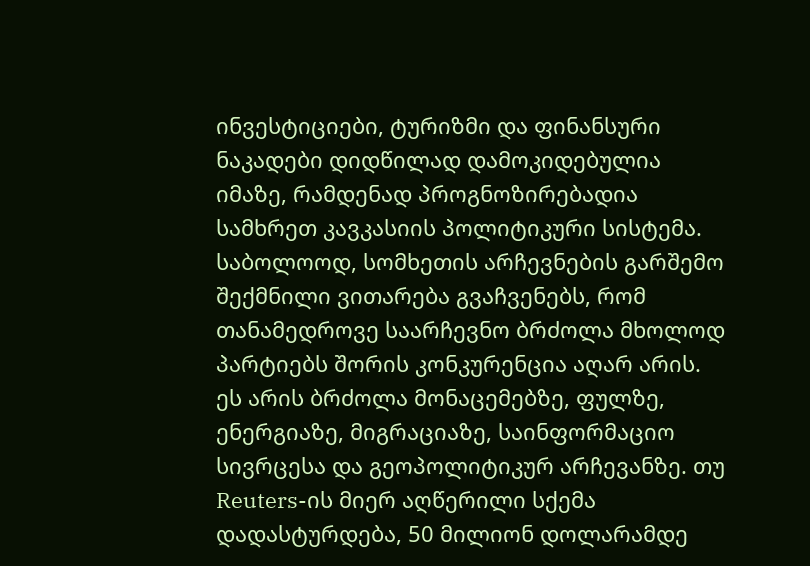ინვესტიციები, ტურიზმი და ფინანსური ნაკადები დიდწილად დამოკიდებულია იმაზე, რამდენად პროგნოზირებადია სამხრეთ კავკასიის პოლიტიკური სისტემა.
საბოლოოდ, სომხეთის არჩევნების გარშემო შექმნილი ვითარება გვაჩვენებს, რომ თანამედროვე საარჩევნო ბრძოლა მხოლოდ პარტიებს შორის კონკურენცია აღარ არის. ეს არის ბრძოლა მონაცემებზე, ფულზე, ენერგიაზე, მიგრაციაზე, საინფორმაციო სივრცესა და გეოპოლიტიკურ არჩევანზე. თუ Reuters-ის მიერ აღწერილი სქემა დადასტურდება, 50 მილიონ დოლარამდე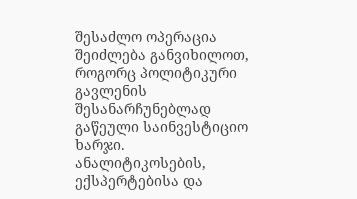შესაძლო ოპერაცია შეიძლება განვიხილოთ, როგორც პოლიტიკური გავლენის შესანარჩუნებლად გაწეული საინვესტიციო ხარჯი. ანალიტიკოსების, ექსპერტებისა და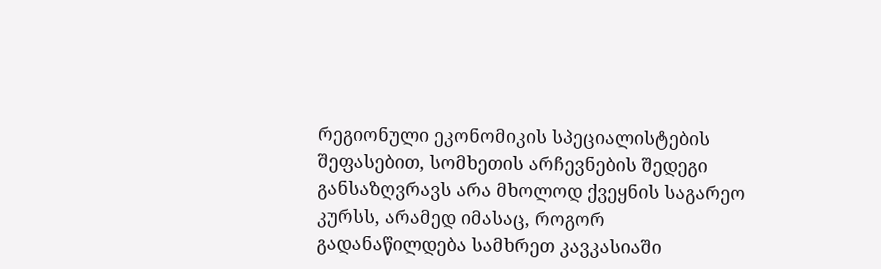რეგიონული ეკონომიკის სპეციალისტების შეფასებით, სომხეთის არჩევნების შედეგი განსაზღვრავს არა მხოლოდ ქვეყნის საგარეო კურსს, არამედ იმასაც, როგორ გადანაწილდება სამხრეთ კავკასიაში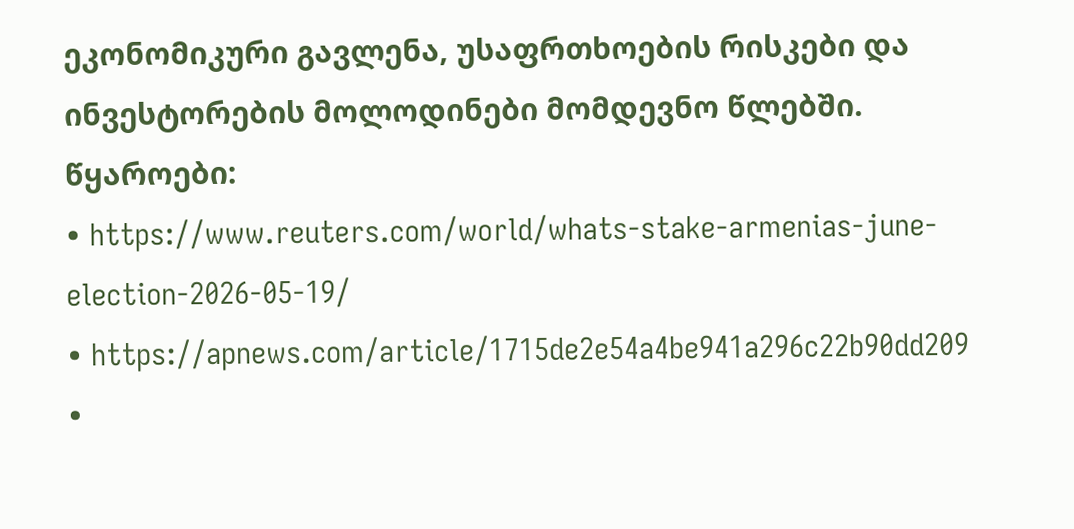ეკონომიკური გავლენა, უსაფრთხოების რისკები და ინვესტორების მოლოდინები მომდევნო წლებში.
წყაროები:
• https://www.reuters.com/world/whats-stake-armenias-june-election-2026-05-19/
• https://apnews.com/article/1715de2e54a4be941a296c22b90dd209
•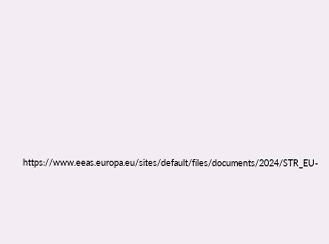https://www.eeas.europa.eu/sites/default/files/documents/2024/STR_EU-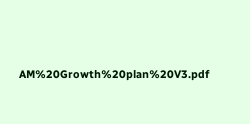AM%20Growth%20plan%20V3.pdf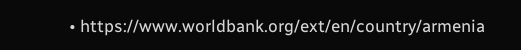• https://www.worldbank.org/ext/en/country/armenia